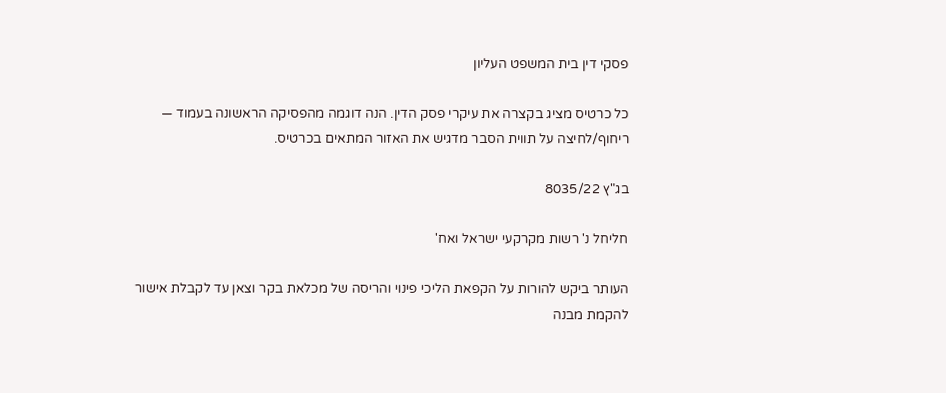פסקי דין בית המשפט העליון

כל כרטיס מציג בקצרה את עיקרי פסק הדין. הנה דוגמה מהפסיקה הראשונה בעמוד — ריחוף/לחיצה על תווית הסבר מדגיש את האזור המתאים בכרטיס.

בג"ץ 8035/22

חליחל נ' רשות מקרקעי ישראל ואח'

העותר ביקש להורות על הקפאת הליכי פינוי והריסה של מכלאת בקר וצאן עד לקבלת אישור להקמת מבנה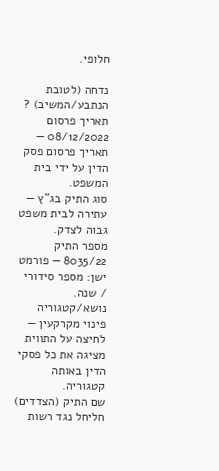חלופי.

נדחה (לטובת הנתבע/המשיב) ?
תאריך פרסום 08/12/2022 — תאריך פרסום פסק הדין על ידי בית המשפט.
סוג התיק בג"ץ — עתירה לבית משפט גבוה לצדק.
מספר התיק 8035/22 — פורמט ישן: מספר סידורי / שנה.
נושא/קטגוריה פינוי מקרקעין — לחיצה על התווית מציגה את כל פסקי הדין באותה קטגוריה.
שם התיק (הצדדים) חליחל נגד רשות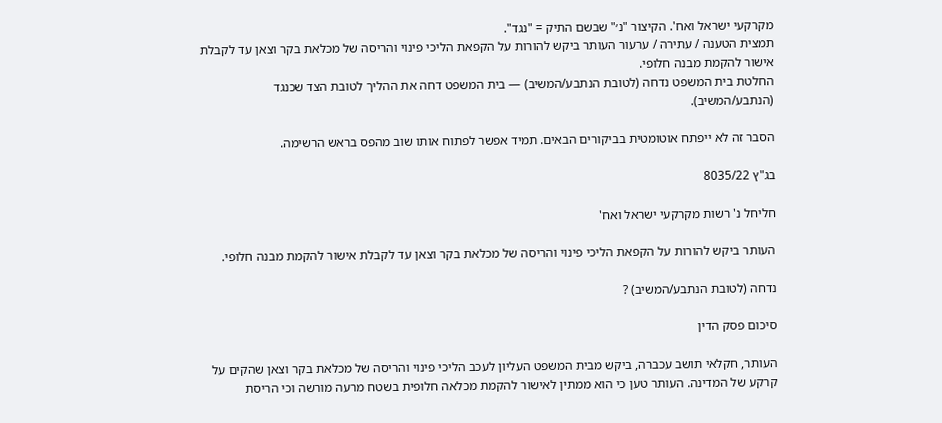מקרקעי ישראל ואח'. הקיצור "נ׳" שבשם התיק = "נגד".
תמצית הטענה / עתירה / ערעור העותר ביקש להורות על הקפאת הליכי פינוי והריסה של מכלאת בקר וצאן עד לקבלת אישור להקמת מבנה חלופי.
החלטת בית המשפט נדחה (לטובת הנתבע/המשיב) — בית המשפט דחה את ההליך לטובת הצד שכנגד (הנתבע/המשיב).

הסבר זה לא ייפתח אוטומטית בביקורים הבאים. תמיד אפשר לפתוח אותו שוב מהפס בראש הרשימה.

בג"ץ 8035/22

חליחל נ' רשות מקרקעי ישראל ואח'

העותר ביקש להורות על הקפאת הליכי פינוי והריסה של מכלאת בקר וצאן עד לקבלת אישור להקמת מבנה חלופי.

נדחה (לטובת הנתבע/המשיב) ?

סיכום פסק הדין

העותר, חקלאי תושב עכברה, ביקש מבית המשפט העליון לעכב הליכי פינוי והריסה של מכלאת בקר וצאן שהקים על קרקע של המדינה. העותר טען כי הוא ממתין לאישור להקמת מכלאה חלופית בשטח מרעה מורשה וכי הריסת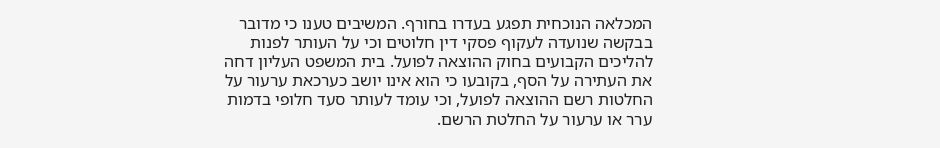המכלאה הנוכחית תפגע בעדרו בחורף. המשיבים טענו כי מדובר בבקשה שנועדה לעקוף פסקי דין חלוטים וכי על העותר לפנות להליכים הקבועים בחוק ההוצאה לפועל. בית המשפט העליון דחה את העתירה על הסף, בקובעו כי הוא אינו יושב כערכאת ערעור על החלטות רשם ההוצאה לפועל, וכי עומד לעותר סעד חלופי בדמות ערר או ערעור על החלטת הרשם.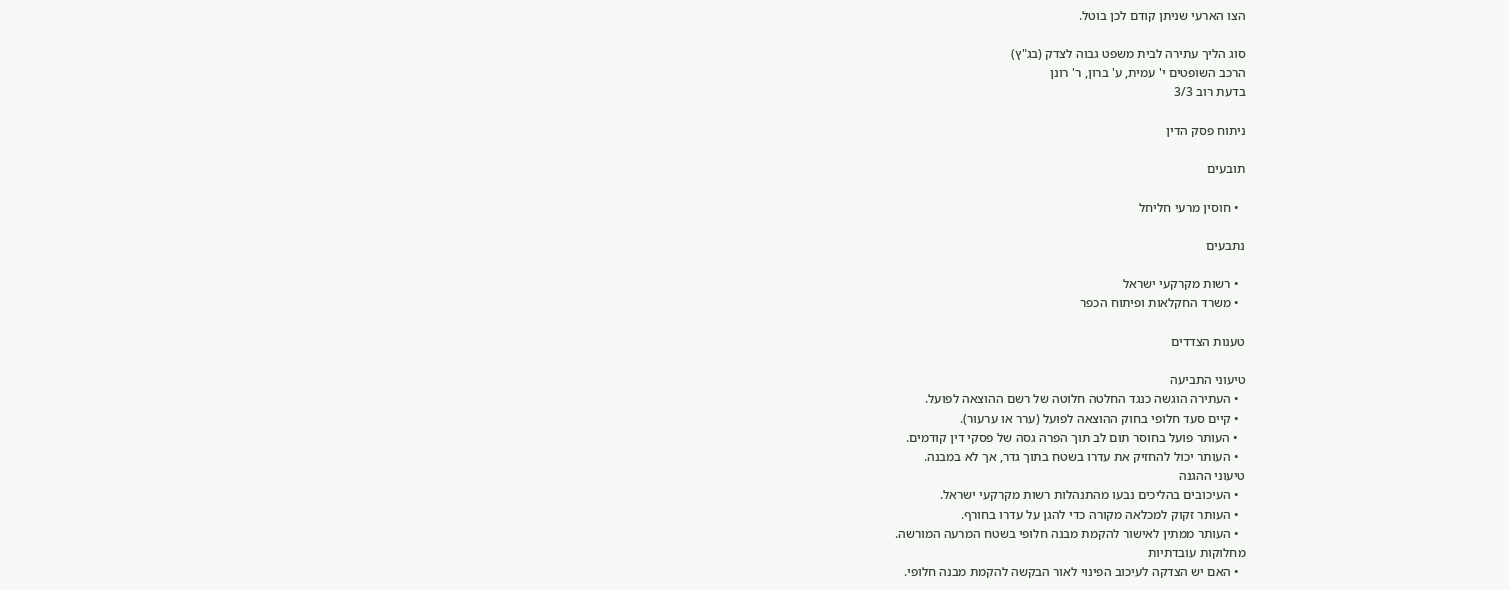הצו הארעי שניתן קודם לכן בוטל.

סוג הליך עתירה לבית משפט גבוה לצדק (בג"ץ)
הרכב השופטים י' עמית, ע' ברון, ר' רונן
בדעת רוב 3/3

ניתוח פסק הדין

תובעים

  • חוסין מרעי חליחל

נתבעים

  • רשות מקרקעי ישראל
  • משרד החקלאות ופיתוח הכפר

טענות הצדדים

טיעוני התביעה
  • העתירה הוגשה כנגד החלטה חלוטה של רשם ההוצאה לפועל.
  • קיים סעד חלופי בחוק ההוצאה לפועל (ערר או ערעור).
  • העותר פועל בחוסר תום לב תוך הפרה גסה של פסקי דין קודמים.
  • העותר יכול להחזיק את עדרו בשטח בתוך גדר, אך לא במבנה.
טיעוני ההגנה
  • העיכובים בהליכים נבעו מהתנהלות רשות מקרקעי ישראל.
  • העותר זקוק למכלאה מקורה כדי להגן על עדרו בחורף.
  • העותר ממתין לאישור להקמת מבנה חלופי בשטח המרעה המורשה.
מחלוקות עובדתיות
  • האם יש הצדקה לעיכוב הפינוי לאור הבקשה להקמת מבנה חלופי.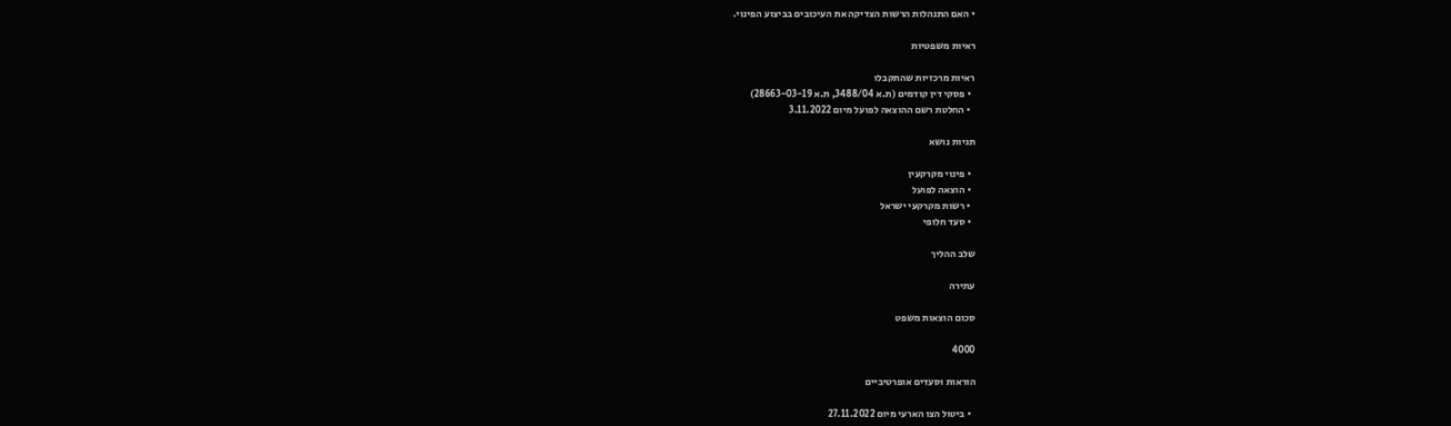• האם התנהלות הרשות הצדיקה את העיכובים בביצוע הפינוי.

ראיות משפטיות

ראיות מרכזיות שהתקבלו
  • פסקי דין קודמים (ת.א 3488/04, ת.א 28663-03-19)
  • החלטת רשם ההוצאה לפועל מיום 3.11.2022

תגיות נושא

  • פינוי מקרקעין
  • הוצאה לפועל
  • רשות מקרקעי ישראל
  • סעד חלופי

שלב ההליך

עתירה

סכום הוצאות משפט

4000

הוראות וסעדים אופרטיביים

  • ביטול הצו הארעי מיום 27.11.2022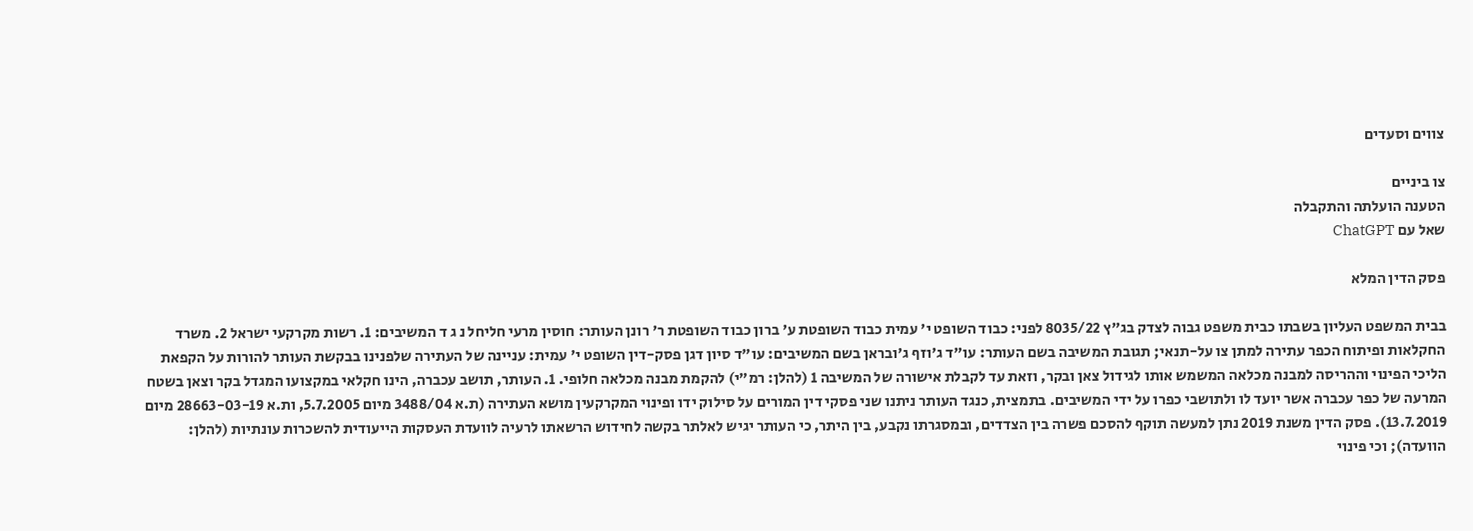צווים וסעדים

צו ביניים
הטענה הועלתה והתקבלה
שאל עם ChatGPT

פסק הדין המלא

בבית המשפט העליון בשבתו כבית משפט גבוה לצדק בג"ץ 8035/22 לפני: כבוד השופט י' עמית כבוד השופטת ע' ברון כבוד השופטת ר' רונן העותר: חוסין מרעי חליחל נ ג ד המשיבים: 1. רשות מקרקעי ישראל 2. משרד החקלאות ופיתוח הכפר עתירה למתן צו על-תנאי; תגובת המשיבה בשם העותר: עו"ד ג'וזף ג'ובראן בשם המשיבים: עו"ד סיון דגן פסק-דין השופט י' עמית: עניינה של העתירה שלפנינו בבקשת העותר להורות על הקפאת הליכי הפינוי וההריסה למבנה מכלאה המשמש אותו לגידול צאן ובקר, וזאת עד לקבלת אישורה של המשיבה 1 (להלן: רמ"י) להקמת מבנה מכלאה חלופי. 1. העותר, תושב עכברה, הינו חקלאי במקצועו המגדל בקר וצאן בשטח המרעה של כפר עכברה אשר יועד לו ולתושבי כפרו על ידי המשיבים. בתמצית, כנגד העותר ניתנו שני פסקי דין המורים על סילוק ידו ופינוי המקרקעין מושא העתירה (ת.א 3488/04 מיום 5.7.2005, ות.א 28663-03-19 מיום 13.7.2019). פסק הדין משנת 2019 נתן למעשה תוקף להסכם פשרה בין הצדדים, ובמסגרתו נקבע, בין היתר, כי העותר יגיש לאלתר בקשה לחידוש הרשאתו לרעיה לוועדת העסקות הייעודית להשכרות עונתיות (להלן: הוועדה); וכי פינוי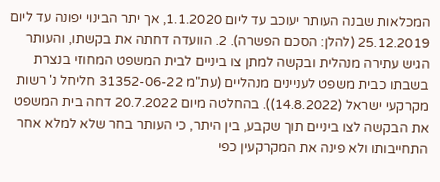המכלאות שבנה העותר יעוכב עד ליום 1.1.2020, אך יתר הבינוי יפונה עד ליום 25.12.2019 (להלן: הסכם הפשרה). 2. הוועדה דחתה את בקשתו, והעותר הגיש עתירה מנהלית ובקשה למתן צו ביניים לבית המשפט המחוזי בנצרת בשבתו כבית משפט לעניינים מנהליים (עת"מ 31352-06-22 חליחל נ' רשות מקרקעי ישראל (14.8.2022)). בהחלטה מיום 20.7.2022 דחה בית המשפט את הבקשה לצו ביניים תוך שקבע, בין היתר, כי העותר בחר שלא למלא אחר התחייבותו ולא פינה את המקרקעין כפי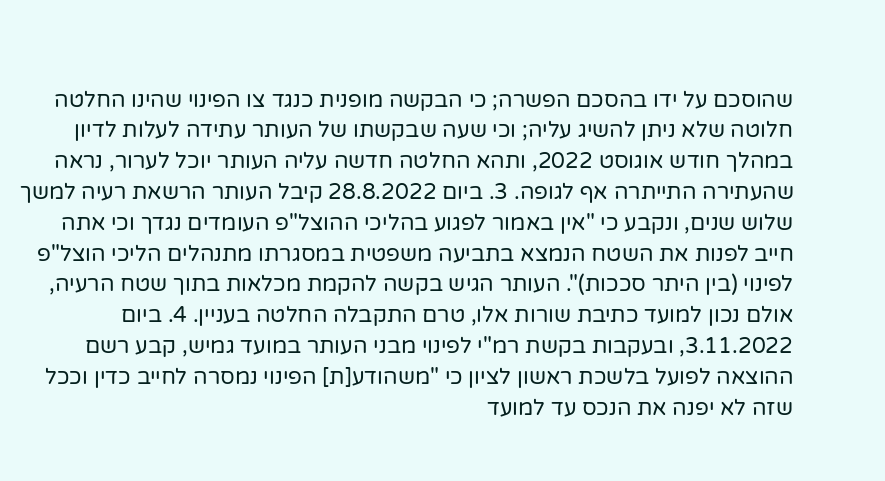שהוסכם על ידו בהסכם הפשרה; כי הבקשה מופנית כנגד צו הפינוי שהינו החלטה חלוטה שלא ניתן להשיג עליה; וכי שעה שבקשתו של העותר עתידה לעלות לדיון במהלך חודש אוגוסט 2022, ותהא החלטה חדשה עליה העותר יוכל לערור, נראה שהעתירה התייתרה אף לגופה. 3. ביום 28.8.2022 קיבל העותר הרשאת רעיה למשך שלוש שנים, ונקבע כי "אין באמור לפגוע בהליכי ההוצל"פ העומדים נגדך וכי אתה חייב לפנות את השטח הנמצא בתביעה משפטית במסגרתו מתנהלים הליכי הוצל"פ לפינוי (בין היתר סככות)". העותר הגיש בקשה להקמת מכלאות בתוך שטח הרעיה, אולם נכון למועד כתיבת שורות אלו, טרם התקבלה החלטה בעניין. 4. ביום 3.11.2022, ובעקבות בקשת רמ"י לפינוי מבני העותר במועד גמיש, קבע רשם ההוצאה לפועל בלשכת ראשון לציון כי "משהודע[ת] הפינוי נמסרה לחייב כדין וככל שזה לא יפנה את הנכס עד למועד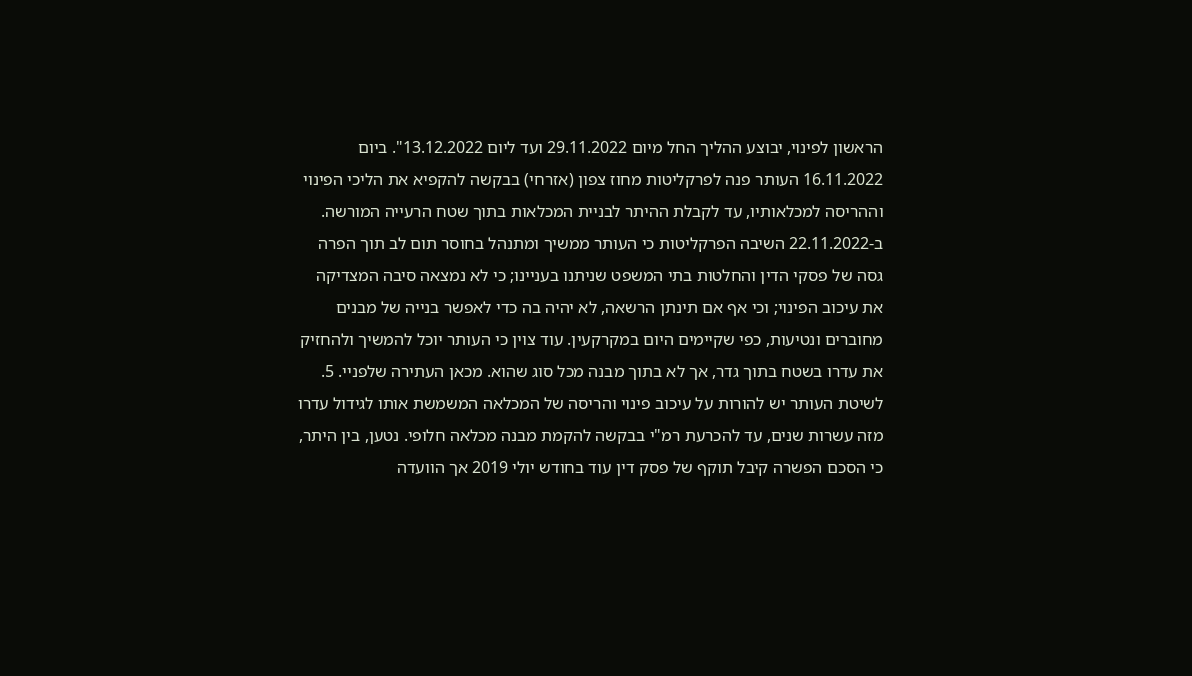הראשון לפינוי, יבוצע ההליך החל מיום 29.11.2022 ועד ליום 13.12.2022". ביום 16.11.2022 העותר פנה לפרקליטות מחוז צפון (אזרחי) בבקשה להקפיא את הליכי הפינוי וההריסה למכלאותיו, עד לקבלת ההיתר לבניית המכלאות בתוך שטח הרעייה המורשה. ב-22.11.2022 השיבה הפרקליטות כי העותר ממשיך ומתנהל בחוסר תום לב תוך הפרה גסה של פסקי הדין והחלטות בתי המשפט שניתנו בעניינו; כי לא נמצאה סיבה המצדיקה את עיכוב הפינוי; וכי אף אם תינתן הרשאה, לא יהיה בה כדי לאפשר בנייה של מבנים מחוברים ונטיעות, כפי שקיימים היום במקרקעין. עוד צוין כי העותר יוכל להמשיך ולהחזיק את עדרו בשטח בתוך גדר, אך לא בתוך מבנה מכל סוג שהוא. מכאן העתירה שלפניי. 5. לשיטת העותר יש להורות על עיכוב פינוי והריסה של המכלאה המשמשת אותו לגידול עדרו מזה עשרות שנים, עד להכרעת רמ"י בבקשה להקמת מבנה מכלאה חלופי. נטען, בין היתר, כי הסכם הפשרה קיבל תוקף של פסק דין עוד בחודש יולי 2019 אך הוועדה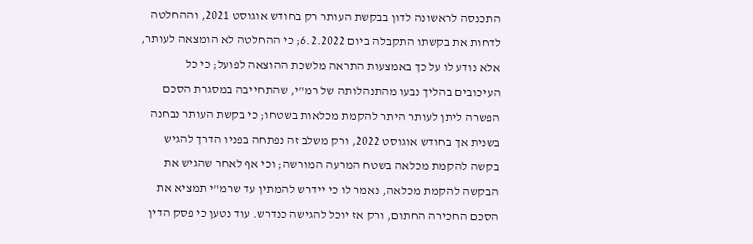התכנסה לראשונה לדון בבקשת העותר רק בחודש אוגוסט 2021, וההחלטה לדחות את בקשתו התקבלה ביום 6.2.2022; כי ההחלטה לא הומצאה לעותר, אלא נודע לו על כך באמצעות התראה מלשכת ההוצאה לפועל; כי כל העיכובים בהליך נבעו מהתנהלותה של רמ"י, שהתחייבה במסגרת הסכם הפשרה ליתן לעותר היתר להקמת מכלאות בשטחו; כי בקשת העותר נבחנה בשנית אך בחודש אוגוסט 2022, ורק משלב זה נפתחה בפניו הדרך להגיש בקשה להקמת מכלאה בשטח המרעה המורשה; וכי אף לאחר שהגיש את הבקשה להקמת מכלאה, נאמר לו כי יידרש להמתין עד שרמ"י תמציא את הסכם החכירה החתום, ורק אז יוכל להגישה כנדרש. עוד נטען כי פסק הדין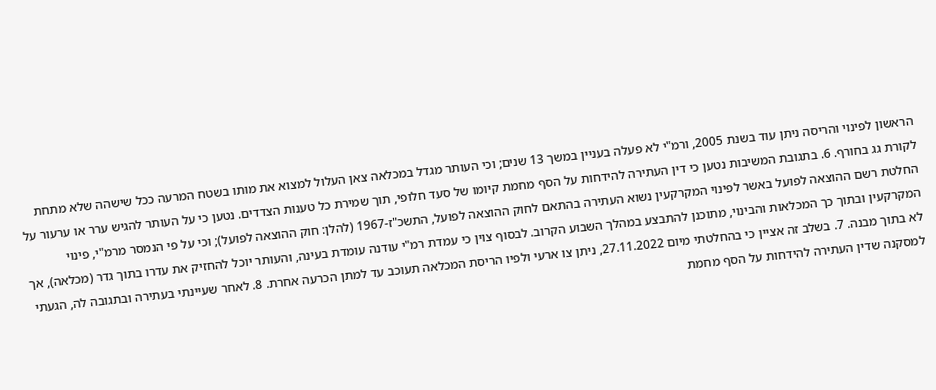הראשון לפינוי והריסה ניתן עוד בשנת 2005, ורמ"י לא פעלה בעניין במשך 13 שנים; וכי העותר מגדל במכלאה צאן העלול למצוא את מותו בשטח המרעה ככל שישהה שלא מתחת לקורת גג בחורף. 6. בתגובת המשיבות נטען כי דין העתירה להידחות על הסף מחמת קיומו של סעד חלופי, תוך שמירת כל טענות הצדדים. נטען כי על העותר להגיש ערר או ערעור על החלטת רשם ההוצאה לפועל באשר לפינוי המקרקעין נשוא העתירה בהתאם לחוק ההוצאה לפועל, התשכ"ז-1967 (להלן: חוק ההוצאה לפועל); וכי על פי הנמסר מרמ"י, פינוי המקרקעין ובתוך כך המכלאות והבינוי, מתוכנן להתבצע במהלך השבוע הקרוב. לבסוף צוין כי עמדת רמ"י עודנה עומדת בעינה, והעותר יוכל להחזיק את עדרו בתוך גדר (מכלאה), אך לא בתוך מבנה. 7. בשלב זה אציין כי בהחלטתי מיום 27.11.2022, ניתן צו ארעי ולפיו הריסת המכלאה תעוכב עד למתן הכרעה אחרת. 8. לאחר שעיינתי בעתירה ובתגובה לה, הגעתי למסקנה שדין העתירה להידחות על הסף מחמת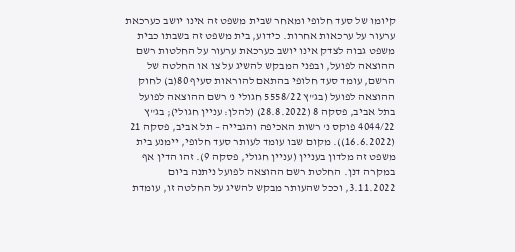קיומו של סעד חלופי ומאחר שבית משפט זה אינו יושב כערכאת ערעור על ערכאות אחרות. כידוע, בית משפט זה בשבתו כבית משפט גבוה לצדק אינו יושב כערכאת ערעור על החלטות רשם ההוצאה לפועל, ובפני המבקש להשיג על צו או החלטה של הרשם, עומד סעד חלופי בהתאם להוראות סעיף 80(ב) לחוק ההוצאה לפועל (בג"ץ 5558/22 חגולי נ' רשם ההוצאה לפועל בתל אביב, פסקה 8 (28.8.2022) (להלן: עניין חגולי); בג"ץ 4044/22 פוקס נ' רשות האכיפה והגבייה – תל אביב, פסקה 21 (16.6.2022)). מקום שבו עומד לעותר סעד חלופי, יימנע בית משפט זה מלדון בעניין (עניין חגולי, פסקה 9). זהו הדין אף במקרה דנן. החלטת רשם ההוצאה לפועל ניתנה ביום 3.11.2022, וככל שהעותר מבקש להשיג על החלטה זו, עומדת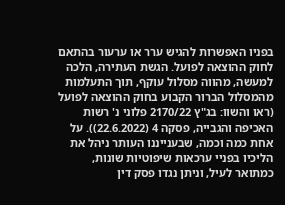בפניו האפשרות להגיש ערר או ערעור בהתאם לחוק ההוצאה לפועל. הגשת העתירה, הלכה למעשה, מהווה מסלול עוקף, תוך התעלמות מהמסלול הברור הקבוע בחוק ההוצאה לפועל (ראו והשוו: בג"ץ 2170/22 פלוני נ' רשות האכיפה והגבייה, פסקה 4 (22.6.2022)). על אחת כמה וכמה, שבענייננו העותר ניהל את הליכיו בפניי ערכאות שיפוטיות שונות, כמתואר לעיל, וניתן נגדו פסק דין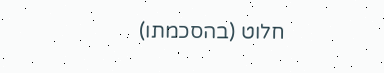חלוט (בהסכמתו)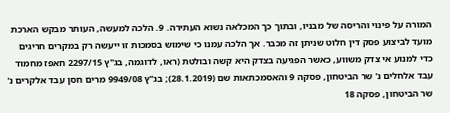המורה על פינוי והריסה של מבניו, ובתוך כך המכלאה נשוא העתירה. 9. הלכה למעשה, העותר מבקש הארכת מועד לביצוע פסק דין חלוט שניתן זה מכבר. אך הלכה עמנו כי שימוש בסמכות זו ייעשה רק במקרים חריגים כדי למנוע אי צדק משווע, כאשר הפגיעה בצדק היא קשה ובולטת (ראו, לדוגמה, בג"ץ 2297/15 חאפז מחמוד עבד אלחלים נ' שר הביטחון, פסקה 9 והאסמכתאות שם (28.1.2019); בג"ץ 9949/08 מרים חסן עבד אלקרים נ' שר הביטחון, פסקה 18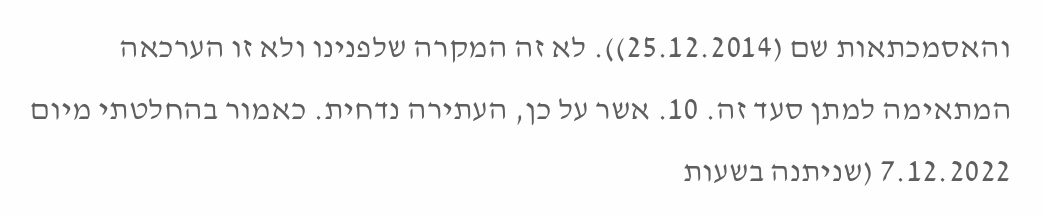והאסמכתאות שם (25.12.2014)). לא זה המקרה שלפנינו ולא זו הערכאה המתאימה למתן סעד זה. 10. אשר על כן, העתירה נדחית. כאמור בהחלטתי מיום 7.12.2022 (שניתנה בשעות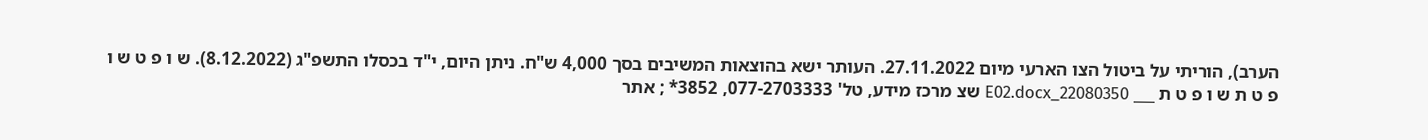הערב), הוריתי על ביטול הצו הארעי מיום 27.11.2022. העותר ישא בהוצאות המשיבים בסך 4,000 ש"ח. ניתן היום, י"ד בכסלו התשפ"ג (8.12.2022). ש ו פ ט ש ו פ ט ת ש ו פ ט ת ___ 22080350_E02.docx שצ מרכז מידע, טל' 077-2703333, 3852* ; אתר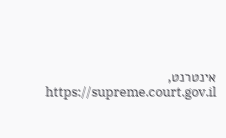אינטרנט, https://supreme.court.gov.il